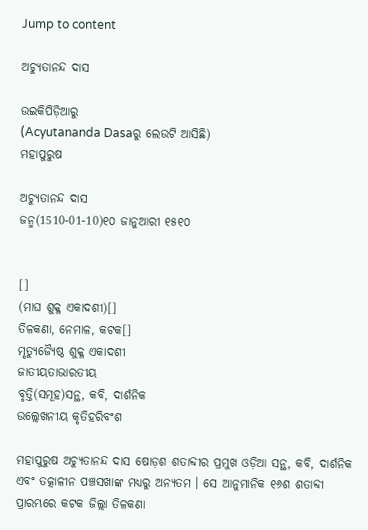Jump to content

ଅଚ୍ୟୁତାନନ୍ଦ ଦାସ

ଉଇକିପିଡ଼ିଆ‌ରୁ
(Acyutananda Dasaରୁ ଲେଉଟି ଆସିଛି)
ମହାପୁରୁଷ

ଅଚ୍ୟୁତାନନ୍ଦ ଦାସ
ଜନ୍ମ(1510-01-10)୧୦ ଜାନୁଆରୀ ୧୫୧୦


[]
(ମାଘ ଶୁକ୍ଳ ଏକାଦଶୀ)[]
ତିଳକଣା, ନେମାଳ, କଟକ[]
ମୃତ୍ୟୁଜ୍ୟୈଷ୍ଠ ଶୁକ୍ଳ ଏକାଦଶୀ
ଜାତୀୟତାଭାରତୀୟ
ବୃତ୍ତି(ସମୂହ)ସନ୍ଥ, କବି, ଦାର୍ଶନିକ
ଉଲ୍ଲେଖନୀୟ କୃତିହରିବଂଶ

ମହାପୁରୁଷ ଅଚ୍ୟୁତାନନ୍ଦ ଦାସ ଷୋଡ଼ଶ ଶତାବ୍ଦୀର ପ୍ରମୁଖ ଓଡ଼ିଆ ସନ୍ଥ, କବି, ଦାର୍ଶନିକ ଏବଂ ତତ୍କାଳୀନ ପଞ୍ଚସଖାଙ୍କ ମଧ୍ୟରୁ ଅନ୍ୟତମ । ସେ ଆନୁମାନିକ ୧୬ଶ ଶତାବ୍ଦୀ ପ୍ରାରମ୍ଭରେ କଟକ ଜିଲ୍ଲା ତିଳକଣା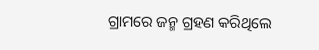ଗ୍ରାମରେ ଜନ୍ମ ଗ୍ରହଣ କରିଥିଲେ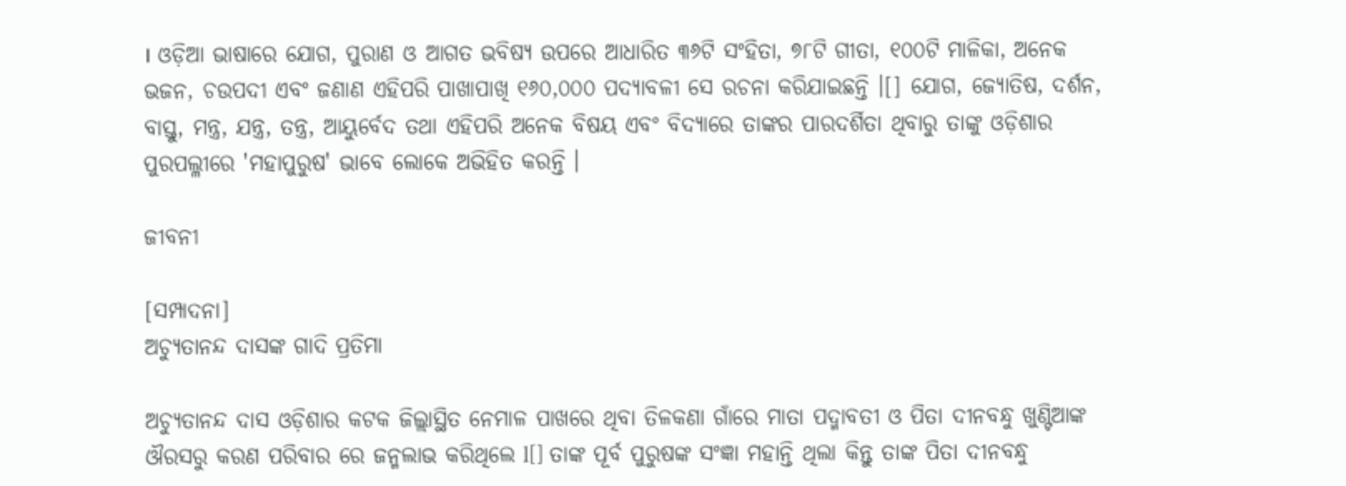। ଓଡ଼ିଆ ଭାଷାରେ ଯୋଗ, ପୁରାଣ ଓ ଆଗତ ଭବିଷ୍ୟ ଉପରେ ଆଧାରିତ ୩୬ଟି ସଂହିତା, ୭୮ଟି ଗୀତା, ୧୦୦ଟି ମାଳିକା, ଅନେକ ଭଜନ, ଚଉପଦୀ ଏବଂ ଜଣାଣ ଏହିପରି ପାଖାପାଖି ୧୬୦,୦୦୦ ପଦ୍ୟାବଳୀ ସେ ରଚନା କରିଯାଇଛନ୍ତି ।[] ଯୋଗ, ଜ୍ୟୋତିଷ, ଦର୍ଶନ, ବାସ୍ତୁ, ମନ୍ତ୍ର, ଯନ୍ତ୍ର, ତନ୍ତ୍ର, ଆୟୁର୍ବେଦ ତଥା ଏହିପରି ଅନେକ ବିଷୟ ଏବଂ ବିଦ୍ୟାରେ ତାଙ୍କର ପାରଦର୍ଶିତା ଥିବାରୁ ତାଙ୍କୁ ଓଡ଼ିଶାର ପୁରପଲ୍ଳୀରେ 'ମହାପୁରୁଷ' ଭାବେ ଲୋକେ ଅଭିହିତ କରନ୍ତି ।

ଜୀବନୀ

[ସମ୍ପାଦନା]
ଅଚ୍ୟୁତାନନ୍ଦ ଦାସଙ୍କ ଗାଦି ପ୍ରତିମା

ଅଚ୍ୟୁତାନନ୍ଦ ଦାସ ଓଡ଼ିଶାର କଟକ ଜିଲ୍ଲାସ୍ଥିତ ନେମାଳ ପାଖରେ ଥିବା ତିଳକଣା ଗାଁରେ ମାତା ପଦ୍ମାବତୀ ଓ ପିତା ଦୀନବନ୍ଧୁ ଖୁଣ୍ଟିଆଙ୍କ ଔରସରୁ କରଣ ପରିବାର ରେ ଜନ୍ମଲାଭ କରିଥିଲେ l[] ତାଙ୍କ ପୂର୍ବ ପୁରୁଷଙ୍କ ସଂଜ୍ଞା ମହାନ୍ତି ଥିଲା କିନ୍ତୁ ତାଙ୍କ ପିତା ଦୀନବନ୍ଧୁ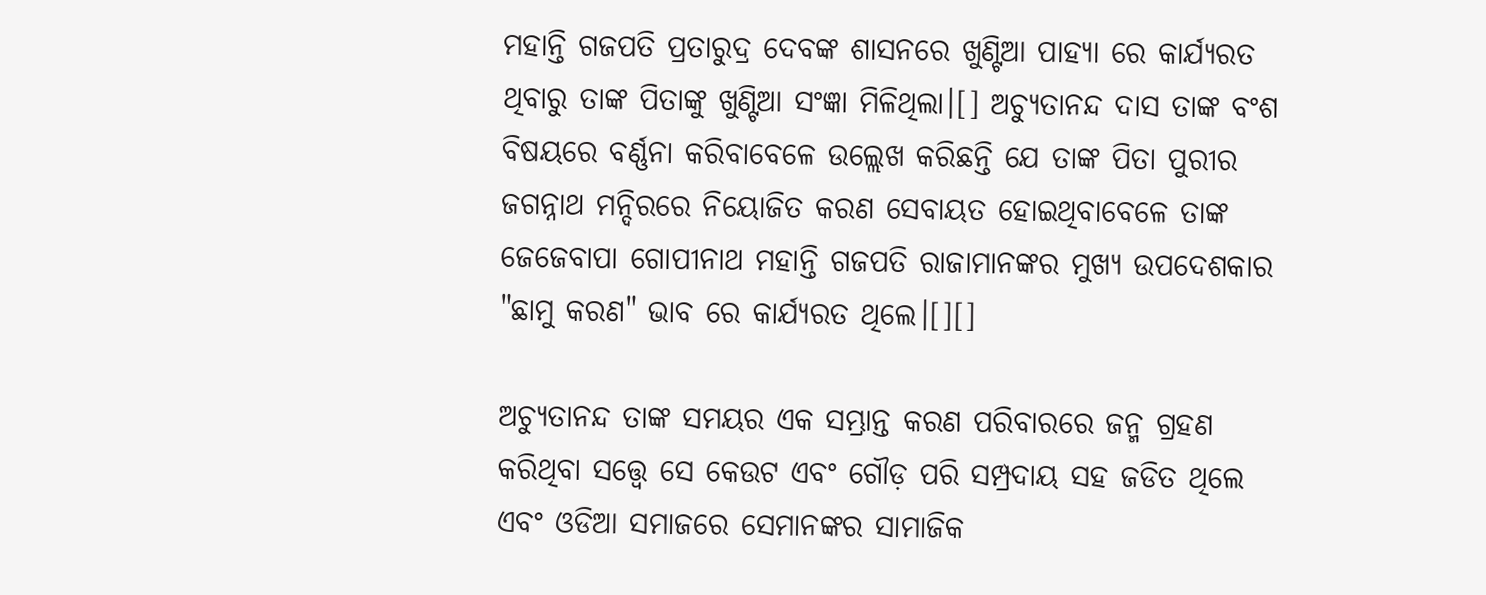ମହାନ୍ତି ଗଜପତି ପ୍ରତାରୁଦ୍ର ଦେବଙ୍କ ଶାସନରେ ଖୁଣ୍ଟିଆ ପାହ୍ୟା ରେ କାର୍ଯ୍ୟରତ ଥିବାରୁ ତାଙ୍କ ପିତାଙ୍କୁ ଖୁଣ୍ଟିଆ ସଂଜ୍ଞା ମିଳିଥିଲା।[] ଅଚ୍ୟୁତାନନ୍ଦ ଦାସ ତାଙ୍କ ବଂଶ ବିଷୟରେ ବର୍ଣ୍ଣନା କରିବାବେଳେ ଉଲ୍ଲେଖ କରିଛନ୍ତି ଯେ ତାଙ୍କ ପିତା ପୁରୀର ଜଗନ୍ନାଥ ମନ୍ଦିରରେ ନିୟୋଜିତ କରଣ ସେବାୟତ ହୋଇଥିବାବେଳେ ତାଙ୍କ ଜେଜେବାପା ଗୋପୀନାଥ ମହାନ୍ତି ଗଜପତି ରାଜାମାନଙ୍କର ମୁଖ୍ୟ ଉପଦେଶକାର "ଛାମୁ କରଣ" ଭାବ ରେ କାର୍ଯ୍ୟରତ ଥିଲେ।[][]

ଅଚ୍ୟୁତାନନ୍ଦ ତାଙ୍କ ସମୟର ଏକ ସମ୍ଭ୍ରାନ୍ତ କରଣ ପରିବାରରେ ଜନ୍ମ ଗ୍ରହଣ କରିଥିବା ସତ୍ତ୍ୱେ ସେ କେଉଟ ଏବଂ ଗୌଡ଼ ପରି ସମ୍ପ୍ରଦାୟ ସହ ଜଡିତ ଥିଲେ ଏବଂ ଓଡିଆ ସମାଜରେ ସେମାନଙ୍କର ସାମାଜିକ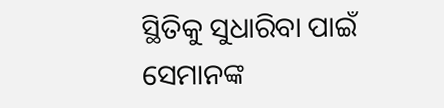ସ୍ଥିତିକୁ ସୁଧାରିବା ପାଇଁ ସେମାନଙ୍କ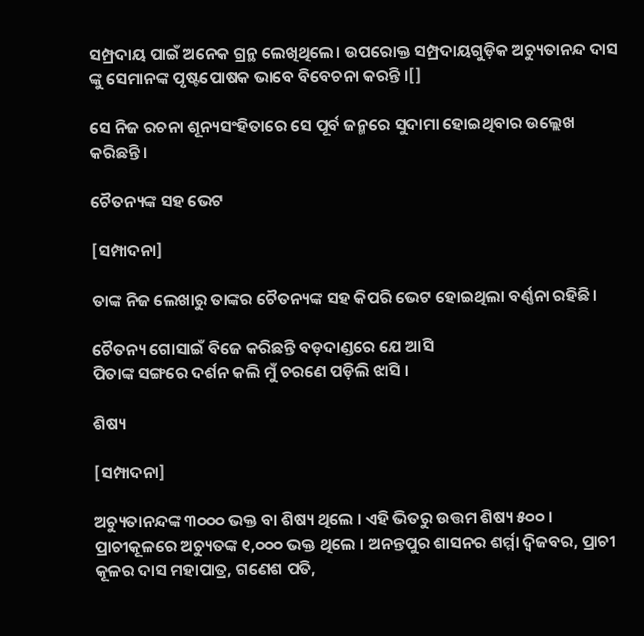ସମ୍ପ୍ରଦାୟ ପାଇଁ ଅନେକ ଗ୍ରନ୍ଥ ଲେଖିଥିଲେ। ଉପରୋକ୍ତ ସମ୍ପ୍ରଦାୟଗୁଡ଼ିକ ଅଚ୍ୟୁତାନନ୍ଦ ଦାସ ଙ୍କୁ ସେମାନଙ୍କ ପୃଷ୍ଟପୋଷକ ଭାବେ ବିବେଚନା କରନ୍ତି ।[]

ସେ ନିଜ ରଚନା ଶୂନ୍ୟସଂହିତାରେ ସେ ପୂର୍ବ ଜନ୍ମରେ ସୁଦାମା ହୋଇଥିବାର ଉଲ୍ଲେଖ କରିଛନ୍ତି।

ଚୈତନ୍ୟଙ୍କ ସହ ଭେଟ

[ସମ୍ପାଦନା]

ତାଙ୍କ ନିଜ ଲେଖାରୁ ତାଙ୍କର ଚୈତନ୍ୟଙ୍କ ସହ କିପରି ଭେଟ ହୋଇଥିଲା ବର୍ଣ୍ଣନା ରହିଛି।

ଚୈତନ୍ୟ ଗୋସାଇଁ ବିଜେ କରିଛନ୍ତି ବଡ଼ଦାଣ୍ଡରେ ଯେ ଆସି
ପିତାଙ୍କ ସଙ୍ଗରେ ଦର୍ଶନ କଲି ମୁଁ ଚରଣେ ପଡ଼ିଲି ଝାସି ।

ଶିଷ୍ୟ

[ସମ୍ପାଦନା]

ଅଚ୍ୟୁତାନନ୍ଦଙ୍କ ୩୦୦୦ ଭକ୍ତ ବା ଶିଷ୍ୟ ଥିଲେ । ଏହି ଭିତରୁ ଉତ୍ତମ ଶିଷ୍ୟ ୫୦୦ । ପ୍ରାଚୀକୂଳରେ ଅଚ୍ୟୁତଙ୍କ ୧,୦୦୦ ଭକ୍ତ ଥିଲେ । ଅନନ୍ତପୁର ଶାସନର ଶର୍ମ୍ମା ଦ୍ୱିଜବର, ପ୍ରାଚୀ କୂଳର ଦାସ ମହାପାତ୍ର, ଗଣେଶ ପତି,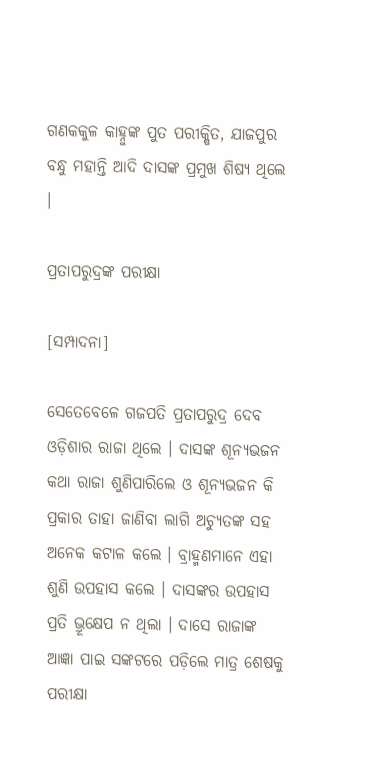ଗଣକକୁଳ କାହ୍ନୁଙ୍କ ପୁତ ପରୀକ୍ଷିତ, ଯାଜପୁର ବନ୍ଧୁ ମହାନ୍ତି ଆଦି ଦାସଙ୍କ ପ୍ରମୁଖ ଶିଷ୍ୟ ଥିଲେ ।

ପ୍ରତାପରୁଦ୍ରଙ୍କ ପରୀକ୍ଷା

[ସମ୍ପାଦନା]

ସେତେବେଳେ ଗଜପତି ପ୍ରତାପରୁଦ୍ର ଦେବ ଓଡ଼ିଶାର ରାଜା ଥିଲେ । ଦାସଙ୍କ ଶୂନ୍ୟଭଜନ କଥା ରାଜା ଶୁଣିପାରିଲେ ଓ ଶୂନ୍ୟଭଜନ କି ପ୍ରକାର ତାହା ଜାଣିବା ଲାଗି ଅଚ୍ୟୁତଙ୍କ ସହ ଅନେକ କଟାଳ କଲେ । ବ୍ରାହ୍ମଣମାନେ ଏହା ଶୁଣି ଉପହାସ କଲେ । ଦାସଙ୍କର ଉପହାସ ପ୍ରତି ଭ୍ରୂକ୍ଷେପ ନ ଥିଲା । ଦାସେ ରାଜାଙ୍କ ଆଜ୍ଞା ପାଇ ସଙ୍କଟରେ ପଡ଼ିଲେ ମାତ୍ର ଶେଷକୁ ପରୀକ୍ଷା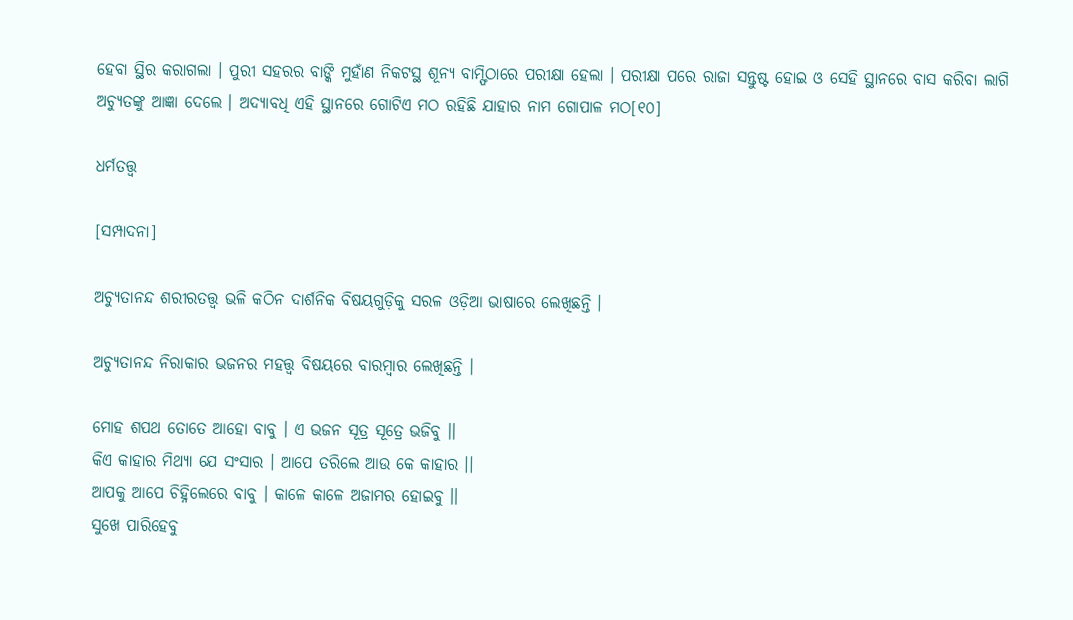ହେବା ସ୍ଥିର କରାଗଲା । ପୁରୀ ସହରର ବାଙ୍କି ମୁହାଁଣ ନିକଟସ୍ଥ ଶୂନ୍ୟ ବାମ୍ଫିଠାରେ ପରୀକ୍ଷା ହେଲା । ପରୀକ୍ଷା ପରେ ରାଜା ସନ୍ତୁଷ୍ଟ ହୋଇ ଓ ସେହି ସ୍ଥାନରେ ବାସ କରିବା ଲାଗି ଅଚ୍ୟୁତଙ୍କୁ ଆଜ୍ଞା ଦେଲେ । ଅଦ୍ୟାବଧି ଏହି ସ୍ଥାନରେ ଗୋଟିଏ ମଠ ରହିଛି ଯାହାର ନାମ ଗୋପାଳ ମଠ[୧୦]

ଧର୍ମତତ୍ତ୍ୱ

[ସମ୍ପାଦନା]

ଅଚ୍ୟୁତାନନ୍ଦ ଶରୀରତତ୍ତ୍ୱ ଭଳି କଠିନ ଦାର୍ଶନିକ ବିଷୟଗୁଡ଼ିକୁ ସରଳ ଓଡ଼ିଆ ଭାଷାରେ ଲେଖିଛନ୍ତି ।

ଅଚ୍ୟୁତାନନ୍ଦ ନିରାକାର ଭଜନର ମହତ୍ତ୍ୱ ବିଷୟରେ ବାରମ୍ବାର ଲେଖିଛନ୍ତି ।

ମୋହ ଶପଥ ତୋତେ ଆହୋ ବାବୁ । ଏ ଭଜନ ସୂତ୍ର ସୂତ୍ରେ ଭଜିବୁ ।।
କିଏ କାହାର ମିଥ୍ଯା ଯେ ସଂସାର । ଆପେ ତରିଲେ ଆଉ କେ କାହାର ।।
ଆପକୁ ଆପେ ଚିହ୍ନିଲେରେ ବାବୁ । କାଳେ କାଳେ ଅଜାମର ହୋଇବୁ ।।
ସୁଖେ ପାରିହେବୁ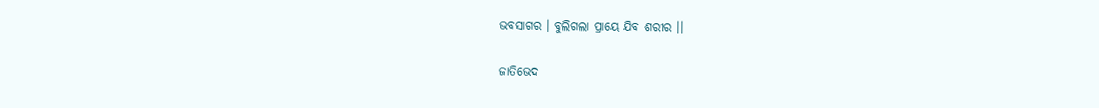ଭବସାଗର । ବୁଲିଗଲା ପ୍ରାୟେ ଯିବ ଶରୀର ।।

ଜାତିଭେଦ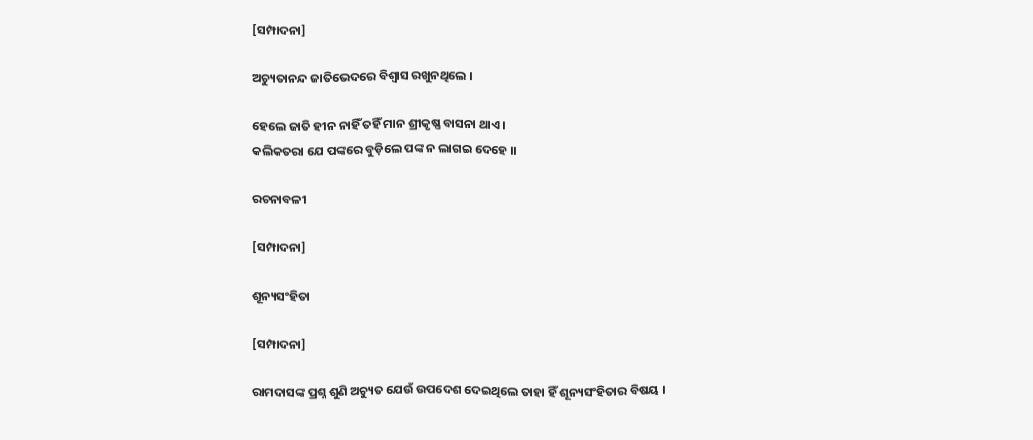[ସମ୍ପାଦନା]

ଅଚ୍ୟୁତାନନ୍ଦ ଜାତିଭେଦରେ ବିଶ୍ୱାସ ରଖୁନଥିଲେ ।

ହେଲେ ଜାତି ହୀନ ନାହିଁ ତହିଁ ମାନ ଶ୍ରୀକୃଷ୍ଣ ବାସନା ଥାଏ ।
କଲିକତରା ଯେ ପଙ୍କରେ ବୁଡ଼ିଲେ ପଙ୍କ ନ ଲାଗଇ ଦେହେ ।।

ରଚନାବଳୀ

[ସମ୍ପାଦନା]

ଶୂନ୍ୟସଂହିତା

[ସମ୍ପାଦନା]

ରାମଦାସଙ୍କ ପ୍ରଶ୍ନ ଶୁଣି ଅଚ୍ୟୁତ ଯେଉଁ ଉପଦେଶ ଦେଇଥିଲେ ତାହା ହିଁ ଶୂନ୍ୟସଂହିତାର ବିଷୟ ।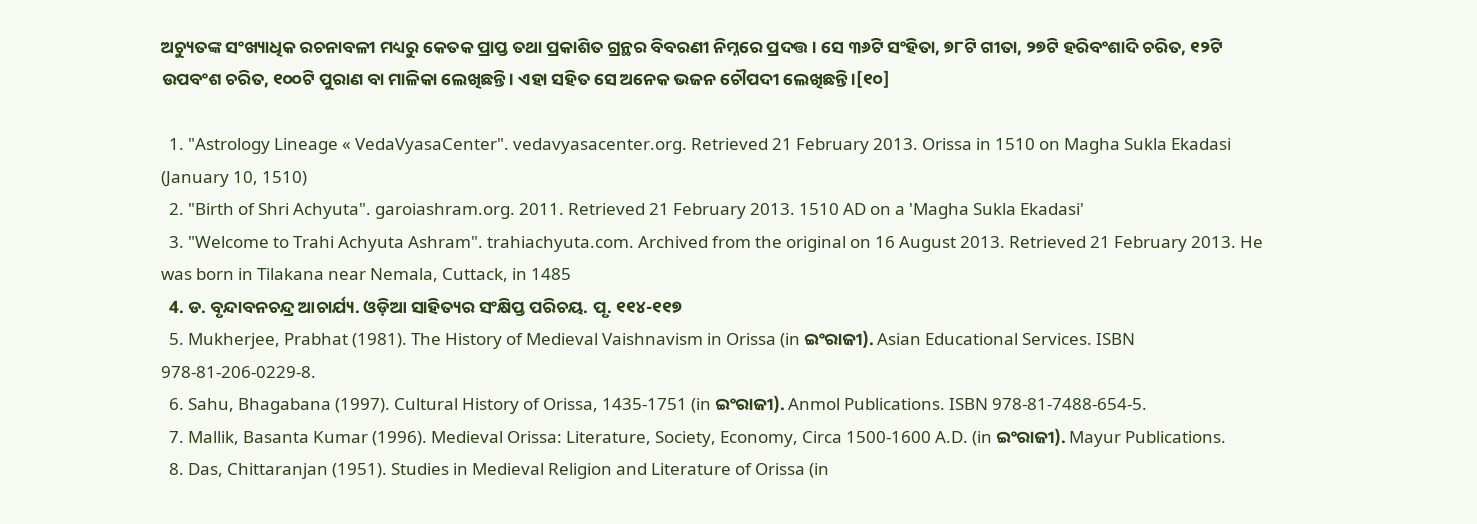ଅଚ୍ୟୁତଙ୍କ ସଂଖ୍ୟାଧିକ ରଚନାବଳୀ ମଧ୍ୟରୁ କେତକ ପ୍ରାପ୍ତ ତଥା ପ୍ରକାଶିତ ଗ୍ରନ୍ଥର ବିବରଣୀ ନିମ୍ନରେ ପ୍ରଦତ୍ତ । ସେ ୩୬ଟି ସଂହିତା, ୭୮ଟି ଗୀତା, ୨୭ଟି ହରିବଂଶାଦି ଚରିତ, ୧୨ଟି ଉପବଂଶ ଚରିତ, ୧୦୦ଟି ପୁରାଣ ବା ମାଳିକା ଲେଖିଛନ୍ତି । ଏହା ସହିତ ସେ ଅନେକ ଭଜନ ଚୌପଦୀ ଲେଖିଛନ୍ତି ।[୧୦]

  1. "Astrology Lineage « VedaVyasaCenter". vedavyasacenter.org. Retrieved 21 February 2013. Orissa in 1510 on Magha Sukla Ekadasi (January 10, 1510)
  2. "Birth of Shri Achyuta". garoiashram.org. 2011. Retrieved 21 February 2013. 1510 AD on a 'Magha Sukla Ekadasi'
  3. "Welcome to Trahi Achyuta Ashram". trahiachyuta.com. Archived from the original on 16 August 2013. Retrieved 21 February 2013. He was born in Tilakana near Nemala, Cuttack, in 1485
  4. ଡ. ବୃନ୍ଦାବନଚନ୍ଦ୍ର ଆଚାର୍ଯ୍ୟ. ଓଡ଼ିଆ ସାହିତ୍ୟର ସଂକ୍ଷିପ୍ତ ପରିଚୟ. ପୃ. ୧୧୪-୧୧୭
  5. Mukherjee, Prabhat (1981). The History of Medieval Vaishnavism in Orissa (in ଇଂରାଜୀ). Asian Educational Services. ISBN 978-81-206-0229-8.
  6. Sahu, Bhagabana (1997). Cultural History of Orissa, 1435-1751 (in ଇଂରାଜୀ). Anmol Publications. ISBN 978-81-7488-654-5.
  7. Mallik, Basanta Kumar (1996). Medieval Orissa: Literature, Society, Economy, Circa 1500-1600 A.D. (in ଇଂରାଜୀ). Mayur Publications.
  8. Das, Chittaranjan (1951). Studies in Medieval Religion and Literature of Orissa (in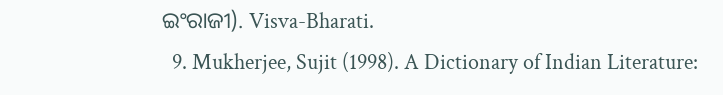ଇଂରାଜୀ). Visva-Bharati.
  9. Mukherjee, Sujit (1998). A Dictionary of Indian Literature: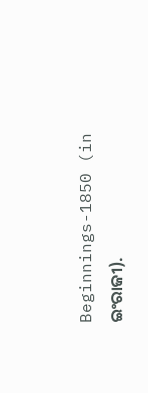Beginnings-1850 (in ଇଂରାଜୀ).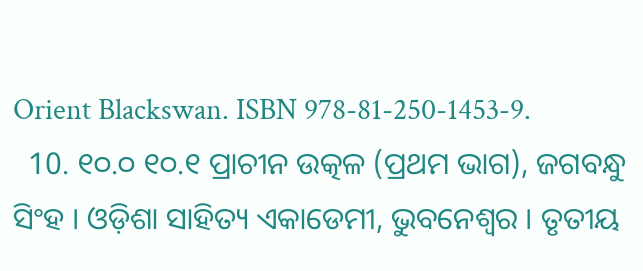Orient Blackswan. ISBN 978-81-250-1453-9.
  10. ୧୦.୦ ୧୦.୧ ପ୍ରାଚୀନ ଉତ୍କଳ (ପ୍ରଥମ ଭାଗ), ଜଗବନ୍ଧୁ ସିଂହ । ଓଡ଼ିଶା ସାହିତ୍ୟ ଏକାଡେମୀ, ଭୁବନେଶ୍ୱର । ତୃତୀୟ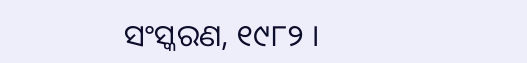ସଂସ୍କରଣ, ୧୯୮୨ ।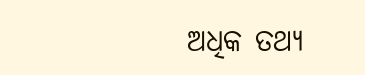ଅଧିକ ତଥ୍ୟ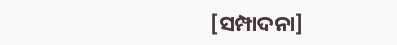[ସମ୍ପାଦନା]